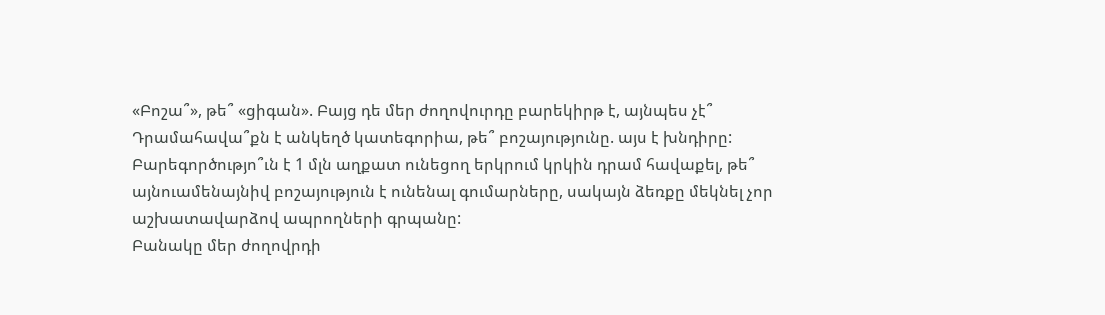«Բոշա՞», թե՞ «ցիգան». Բայց դե մեր ժողովուրդը բարեկիրթ է, այնպես չէ՞
Դրամահավա՞քն է անկեղծ կատեգորիա, թե՞ բոշայությունը. այս է խնդիրը:
Բարեգործությո՞ւն է 1 մլն աղքատ ունեցող երկրում կրկին դրամ հավաքել, թե՞ այնուամենայնիվ բոշայություն է ունենալ գումարները, սակայն ձեռքը մեկնել չոր աշխատավարձով ապրողների գրպանը:
Բանակը մեր ժողովրդի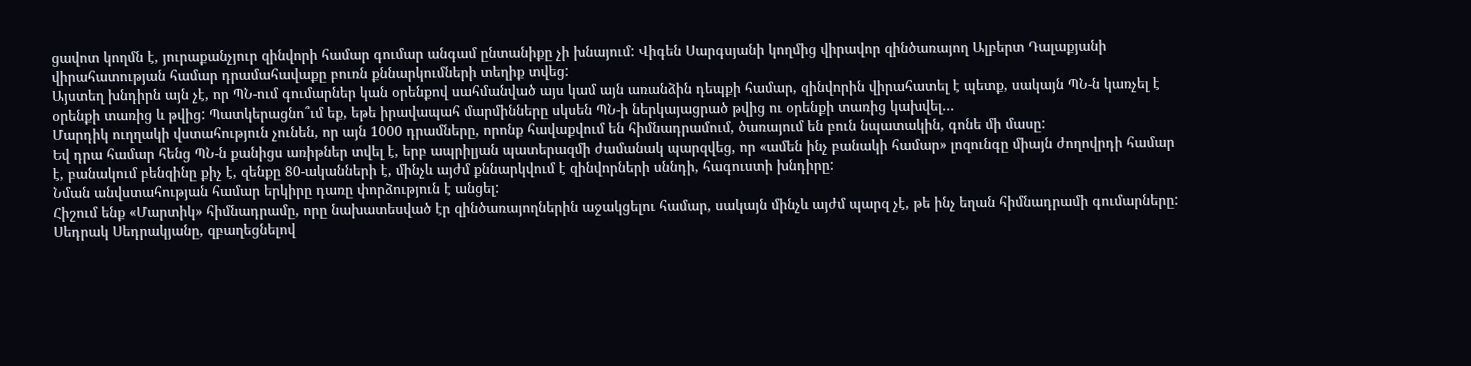ցավոտ կողմն է, յուրաքանչյուր զինվորի համար գումար անգամ ընտանիքը չի խնայում: Վիգեն Սարգսյանի կողմից վիրավոր զինծառայող Ալբերտ Դալաքյանի վիրահատության համար դրամահավաքը բուռն քննարկումների տեղիք տվեց:
Այստեղ խնդիրն այն չէ, որ ՊՆ-ում գումարներ կան օրենքով սահմանված այս կամ այն առանձին դեպքի համար, զինվորին վիրահատել է պետք, սակայն ՊՆ-ն կառչել է օրենքի տառից և թվից: Պատկերացնո՞ւմ եք, եթե իրավապահ մարմինները սկսեն ՊՆ-ի ներկայացրած թվից ու օրենքի տառից կախվել…
Մարդիկ ուղղակի վստահություն չունեն, որ այն 1000 դրամները, որոնք հավաքվում են հիմնադրամում, ծառայում են բուն նպատակին, գոնե մի մասը:
Եվ դրա համար հենց ՊՆ-ն քանիցս առիթներ տվել է, երբ ապրիլյան պատերազմի ժամանակ պարզվեց, որ «ամեն ինչ բանակի համար» լոզունգը միայն ժողովրդի համար է, բանակում բենզինը քիչ է, զենքը 80-ականների է, մինչև այժմ քննարկվում է զինվորների սննդի, հագուստի խնդիրը:
Նման անվստահության համար երկիրը դառը փորձություն է անցել:
Հիշում ենք «Մարտիկ» հիմնադրամը, որը նախատեսված էր զինծառայողներին աջակցելու համար, սակայն մինչև այժմ պարզ չէ, թե ինչ եղան հիմնադրամի գումարները:
Սեդրակ Սեդրակյանը, զբաղեցնելով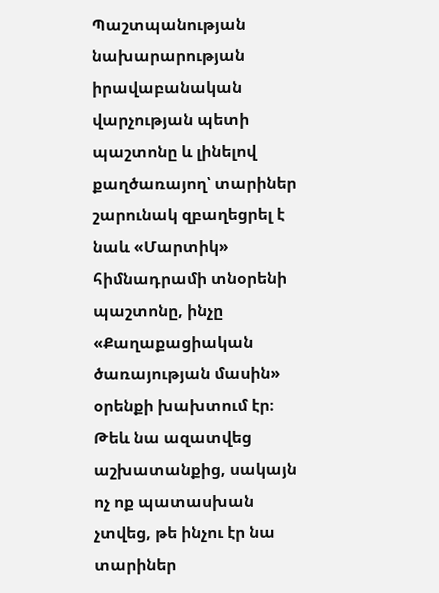Պաշտպանության նախարարության իրավաբանական վարչության պետի պաշտոնը և լինելով քաղծառայող՝ տարիներ շարունակ զբաղեցրել է նաև «Մարտիկ» հիմնադրամի տնօրենի պաշտոնը, ինչը «Քաղաքացիական ծառայության մասին» օրենքի խախտում էր։ Թեև նա ազատվեց աշխատանքից, սակայն ոչ ոք պատասխան չտվեց, թե ինչու էր նա տարիներ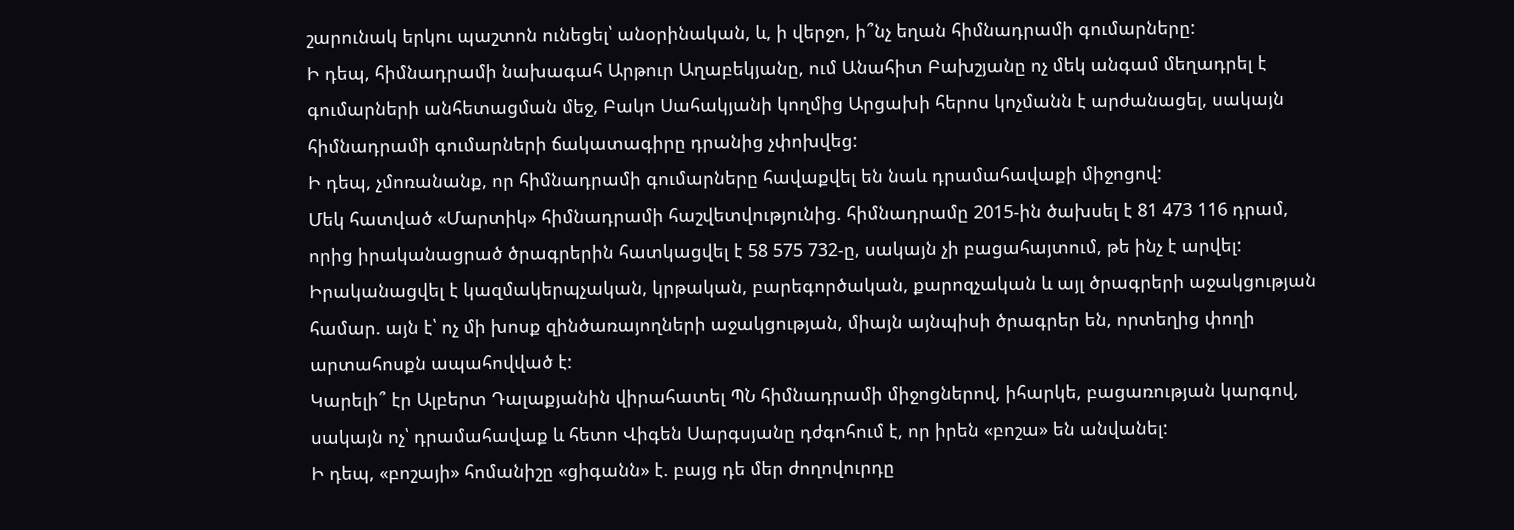շարունակ երկու պաշտոն ունեցել՝ անօրինական, և, ի վերջո, ի՞նչ եղան հիմնադրամի գումարները:
Ի դեպ, հիմնադրամի նախագահ Արթուր Աղաբեկյանը, ում Անահիտ Բախշյանը ոչ մեկ անգամ մեղադրել է գումարների անհետացման մեջ, Բակո Սահակյանի կողմից Արցախի հերոս կոչմանն է արժանացել, սակայն հիմնադրամի գումարների ճակատագիրը դրանից չփոխվեց:
Ի դեպ, չմոռանանք, որ հիմնադրամի գումարները հավաքվել են նաև դրամահավաքի միջոցով:
Մեկ հատված «Մարտիկ» հիմնադրամի հաշվետվությունից. հիմնադրամը 2015-ին ծախսել է 81 473 116 դրամ, որից իրականացրած ծրագրերին հատկացվել է 58 575 732-ը, սակայն չի բացահայտում, թե ինչ է արվել: Իրականացվել է կազմակերպչական, կրթական, բարեգործական, քարոզչական և այլ ծրագրերի աջակցության համար. այն է՝ ոչ մի խոսք զինծառայողների աջակցության, միայն այնպիսի ծրագրեր են, որտեղից փողի արտահոսքն ապահովված է:
Կարելի՞ էր Ալբերտ Դալաքյանին վիրահատել ՊՆ հիմնադրամի միջոցներով, իհարկե, բացառության կարգով, սակայն ոչ՝ դրամահավաք և հետո Վիգեն Սարգսյանը դժգոհում է, որ իրեն «բոշա» են անվանել:
Ի դեպ, «բոշայի» հոմանիշը «ցիգանն» է. բայց դե մեր ժողովուրդը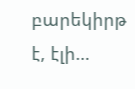բարեկիրթ է, էլի…